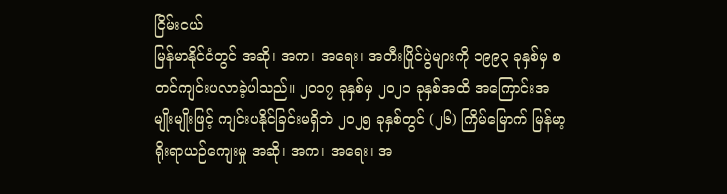ငြိမ်းငယ်
မြန်မာနိုင်ငံတွင် အဆို၊ အက၊ အရေး၊ အတီးပြိုင်ပွဲများကို ၁၉၉၃ ခုနှစ်မှ စတင်ကျင်းပလာခဲ့ပါသည်။ ၂၀၁၇ ခုနှစ်မှ ၂၀၂၁ ခုနှစ်အထိ အကြောင်းအမျိုးမျိုးဖြင့် ကျင်းပနိုင်ခြင်းမရှိဘဲ ၂၀၂၅ ခုနှစ်တွင် (၂၆) ကြိမ်မြောက် မြန်မာ့ရိုးရာယဉ်ကျေးမှု အဆို၊ အက၊ အရေး၊ အ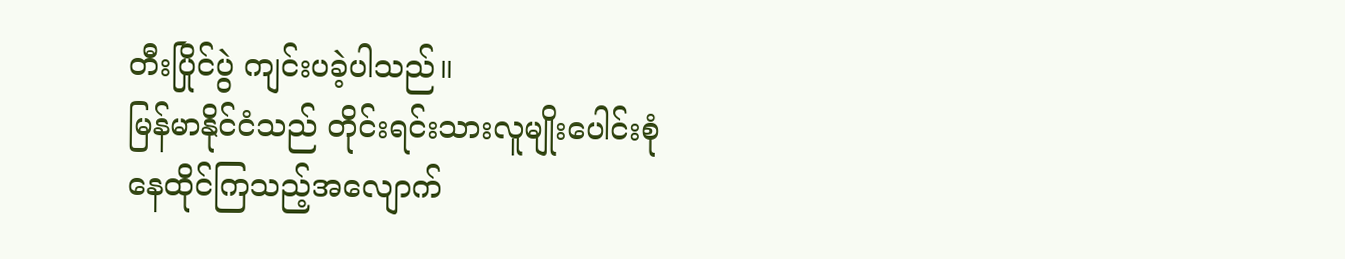တီးပြိုင်ပွဲ ကျင်းပခဲ့ပါသည်။
မြန်မာနိုင်ငံသည် တိုင်းရင်းသားလူမျိုးပေါင်းစုံ
နေထိုင်ကြသည့်အလျောက်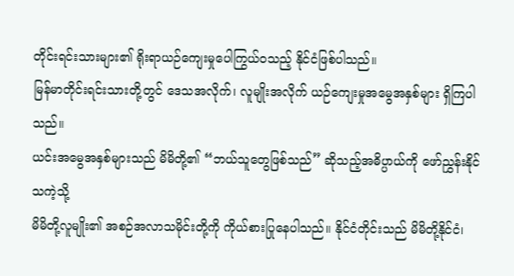တိုင်းရင်းသားများ၏ ရိုးရာယဉ်ကျေးမှုပေါကြွယ်ဝသည့် နိုင်ငံဖြစ်ပါသည်။
မြန်မာတိုင်းရင်းသားတို့တွင် ဒေသအလိုက်၊ လူမျိုးအလိုက် ယဉ်ကျေးမှုအမွေအနှစ်များ ရှိကြပါသည်။
ယင်းအမွေအနှစ်များသည် မိမိတို့၏ “ဘယ်သူတွေဖြစ်သည်” ဆိုသည့်အဓိပ္ပာယ်ကို ဖော်ညွှန်းနိုင်သကဲ့သို့
မိမိတို့လူမျိုး၏ အစဉ်အလာသမိုင်းတို့ကို ကိုယ်စားပြုနေပါသည်။ နိုင်ငံတိုင်းသည် မိမိတို့နိုင်ငံ၊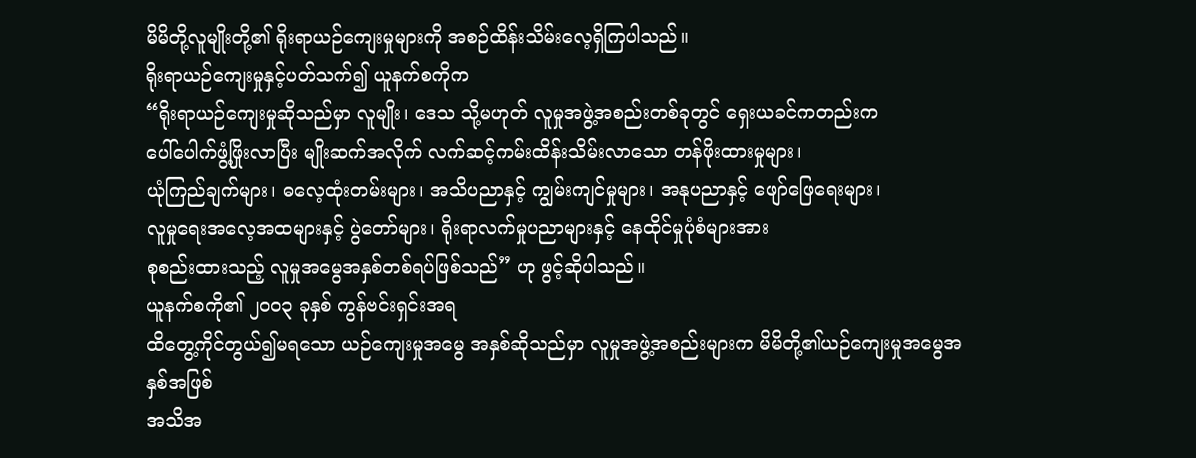မိမိတို့လူမျိုးတို့၏ ရိုးရာယဉ်ကျေးမှုများကို အစဉ်ထိန်းသိမ်းလေ့ရှိကြပါသည်။
ရိုးရာယဉ်ကျေးမှုနှင့်ပတ်သက်၍ ယူနက်စကိုက
“ရိုးရာယဉ်ကျေးမှုဆိုသည်မှာ လူမျိုး၊ ဒေသ သို့မဟုတ် လူမှုအဖွဲ့အစည်းတစ်ခုတွင် ရှေးယခင်ကတည်းက
ပေါ်ပေါက်ဖွံ့ဖြိုးလာပြီး မျိုးဆက်အလိုက် လက်ဆင့်ကမ်းထိန်းသိမ်းလာသော တန်ဖိုးထားမှုများ၊
ယုံကြည်ချက်များ၊ ဓလေ့ထုံးတမ်းများ၊ အသိပညာနှင့် ကျွမ်းကျင်မှုများ၊ အနုပညာနှင့် ဖျော်ဖြေရေးများ၊
လူမှုရေးအလေ့အထများနှင့် ပွဲတော်များ၊ ရိုးရာလက်မှုပညာများနှင့် နေထိုင်မှုပုံစံများအား
စုစည်းထားသည့် လူမှုအမွေအနှစ်တစ်ရပ်ဖြစ်သည်” ဟု ဖွင့်ဆိုပါသည်။
ယူနက်စကို၏ ၂၀၀၃ ခုနှစ် ကွန်ဗင်းရှင်းအရ
ထိတွေ့ကိုင်တွယ်၍မရသော ယဉ်ကျေးမှုအမွေ အနှစ်ဆိုသည်မှာ လူမှုအဖွဲ့အစည်းများက မိမိတို့၏ယဉ်ကျေးမှုအမွေအနှစ်အဖြစ်
အသိအ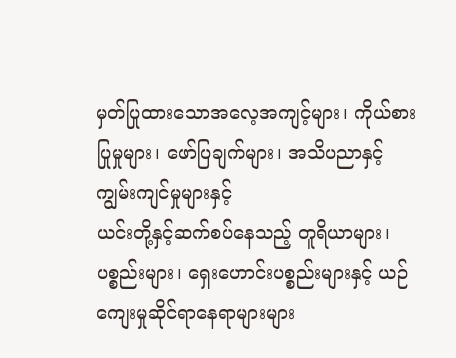မှတ်ပြုထားသောအလေ့အကျင့်များ၊ ကိုယ်စားပြုမှုများ၊ ဖော်ပြချက်များ၊ အသိပညာနှင့်ကျွမ်းကျင်မှုများနှင့်
ယင်းတို့နှင့်ဆက်စပ်နေသည့် တူရိယာများ၊ ပစ္စည်းများ၊ ရှေးဟောင်းပစ္စည်းများနှင့် ယဉ်ကျေးမှုဆိုင်ရာနေရာများများ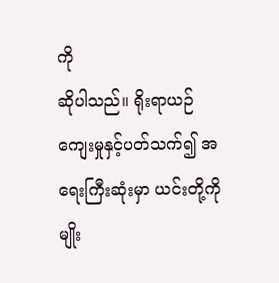ကို
ဆိုပါသည်။ ရိုးရာယဉ်ကျေးမှုနှင့်ပတ်သက်၍ အရေးကြီးဆုံးမှာ ယင်းတို့ကို မျိုး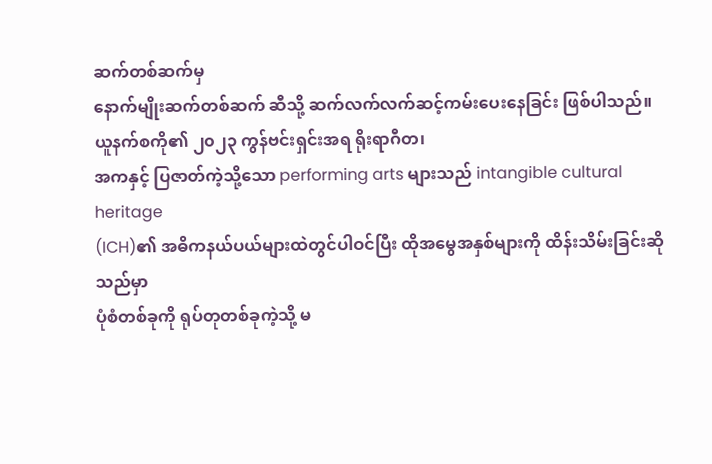ဆက်တစ်ဆက်မှ
နောက်မျိုးဆက်တစ်ဆက် ဆီသို့ ဆက်လက်လက်ဆင့်ကမ်းပေးနေခြင်း ဖြစ်ပါသည်။
ယူနက်စကို၏ ၂၀၂၃ ကွန်ဗင်းရှင်းအရ ရိုးရာဂီတ၊
အကနှင့် ပြဇာတ်ကဲ့သို့သော performing arts များသည် intangible cultural heritage
(ICH)၏ အဓိကနယ်ပယ်များထဲတွင်ပါဝင်ပြီး ထိုအမွေအနှစ်များကို ထိန်းသိမ်းခြင်းဆိုသည်မှာ
ပုံစံတစ်ခုကို ရုပ်တုတစ်ခုကဲ့သို့ မ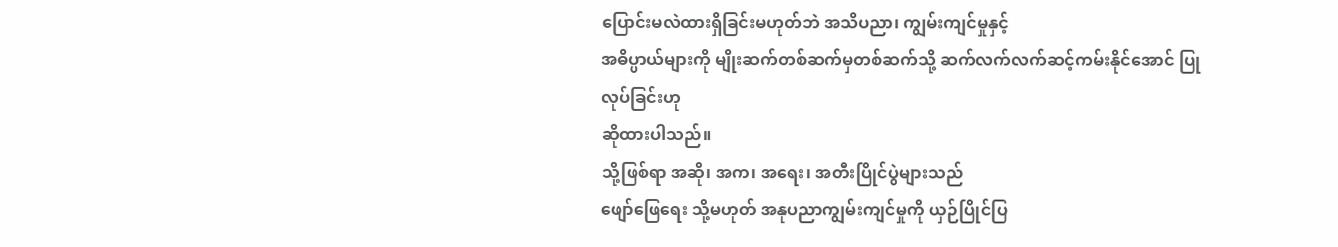ပြောင်းမလဲထားရှိခြင်းမဟုတ်ဘဲ အသိပညာ၊ ကျွမ်းကျင်မှုနှင့်
အဓိပ္ပာယ်များကို မျိုးဆက်တစ်ဆက်မှတစ်ဆက်သို့ ဆက်လက်လက်ဆင့်ကမ်းနိုင်အောင် ပြုလုပ်ခြင်းဟု
ဆိုထားပါသည်။
သို့ဖြစ်ရာ အဆို၊ အက၊ အရေး၊ အတီးပြိုင်ပွဲများသည်
ဖျော်ဖြေရေး သို့မဟုတ် အနုပညာကျွမ်းကျင်မှုကို ယှဉ်ပြိုင်ပြ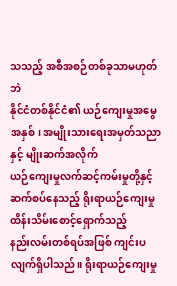သသည့် အစီအစဉ်တစ်ခုသာမဟုတ်ဘဲ
နိုင်ငံတစ်နိုင်ငံ၏ ယဉ်ကျေးမှုအမွေအနှစ်၊ အမျိုးသားရေးအမှတ်သညာနှင့် မျိုးဆက်အလိုက်
ယဉ်ကျေးမှုလက်ဆင့်ကမ်းမှုတို့နှင့် ဆက်စပ်နေသည့် ရိုးရာယဉ်ကျေးမှုထိန်းသိမ်းစောင့်ရှောက်သည့်
နည်းလမ်းတစ်ရပ်အဖြစ် ကျင်းပလျက်ရှိပါသည်။ ရိုးရာယဉ်ကျေးမှု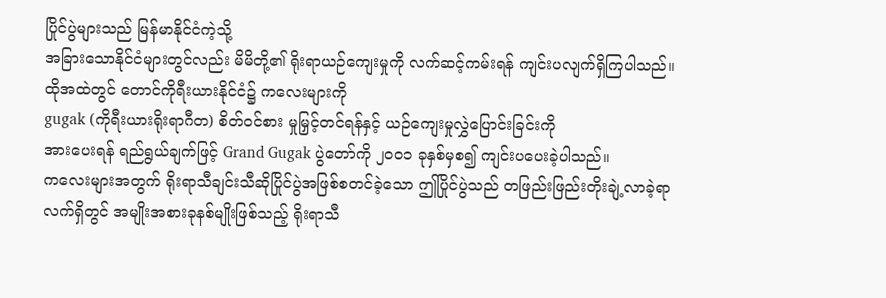ပြိုင်ပွဲများသည် မြန်မာနိုင်ငံကဲ့သို့
အခြားသောနိုင်ငံများတွင်လည်း မိမိတို့၏ ရိုးရာယဉ်ကျေးမှုကို လက်ဆင့်ကမ်းရန် ကျင်းပလျက်ရှိကြပါသည်။
ထိုအထဲတွင် တောင်ကိုရီးယားနိုင်ငံ၌ ကလေးများကို
gugak (ကိုရီးယားရိုးရာဂီတ) စိတ်ဝင်စား မှုမြှင့်တင်ရန်နှင့် ယဉ်ကျေးမှုလွှဲပြောင်းခြင်းကို
အားပေးရန် ရည်ရွယ်ချက်ဖြင့် Grand Gugak ပွဲတော်ကို ၂၀၀၁ ခုနှစ်မှစ၍ ကျင်းပပေးခဲ့ပါသည်။
ကလေးများအတွက် ရိုးရာသီချင်းသီဆိုပြိုင်ပွဲအဖြစ်စတင်ခဲ့သော ဤပြိုင်ပွဲသည် တဖြည်းဖြည်းတိုးချဲ့လာခဲ့ရာ
လက်ရှိတွင် အမျိုးအစားခုနစ်မျိုးဖြစ်သည့် ရိုးရာသီ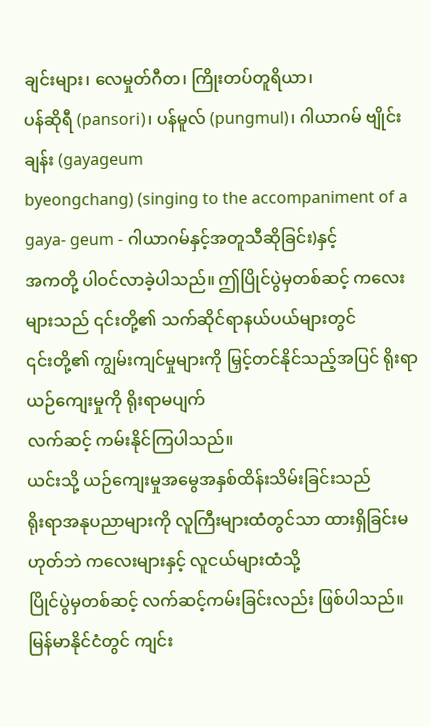ချင်းများ၊ လေမှုတ်ဂီတ၊ ကြိုးတပ်တူရိယာ၊
ပန်ဆိုရီ (pansori)၊ ပန်မူလ် (pungmul)၊ ဂါယာဂမ် ဗျိုင်းချန်း (gayageum
byeongchang) (singing to the accompaniment of a gaya- geum - ဂါယာဂမ်နှင့်အတူသီဆိုခြင်း)နှင့်
အကတို့ ပါဝင်လာခဲ့ပါသည်။ ဤပြိုင်ပွဲမှတစ်ဆင့် ကလေးများသည် ၎င်းတို့၏ သက်ဆိုင်ရာနယ်ပယ်များတွင်
၎င်းတို့၏ ကျွမ်းကျင်မှုများကို မြှင့်တင်နိုင်သည့်အပြင် ရိုးရာယဉ်ကျေးမှုကို ရိုးရာမပျက်
လက်ဆင့် ကမ်းနိုင်ကြပါသည်။
ယင်းသို့ ယဉ်ကျေးမှုအမွေအနှစ်ထိန်းသိမ်းခြင်းသည်
ရိုးရာအနုပညာများကို လူကြီးများထံတွင်သာ ထားရှိခြင်းမဟုတ်ဘဲ ကလေးများနှင့် လူငယ်များထံသို့
ပြိုင်ပွဲမှတစ်ဆင့် လက်ဆင့်ကမ်းခြင်းလည်း ဖြစ်ပါသည်။ မြန်မာနိုင်ငံတွင် ကျင်း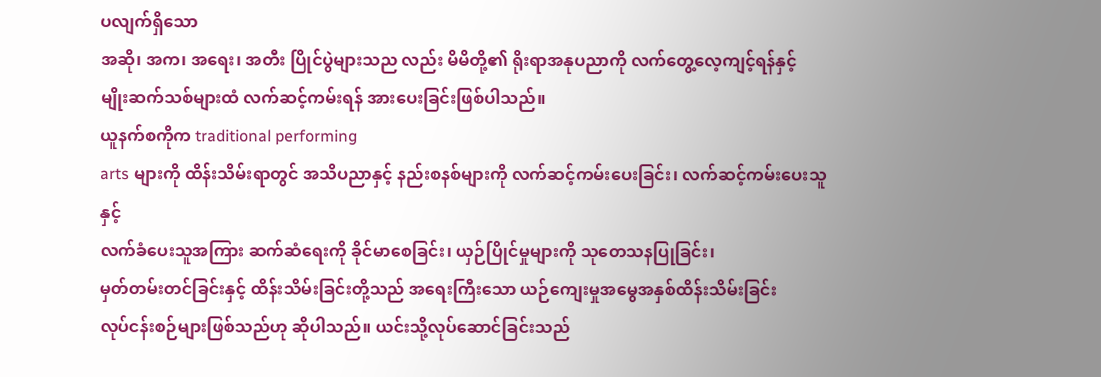ပလျက်ရှိသော
အဆို၊ အက၊ အရေး၊ အတီး ပြိုင်ပွဲများသည လည်း မိမိတို့၏ ရိုးရာအနုပညာကို လက်တွေ့လေ့ကျင့်ရန်နှင့်
မျိုးဆက်သစ်များထံ လက်ဆင့်ကမ်းရန် အားပေးခြင်းဖြစ်ပါသည်။
ယူနက်စကိုက traditional performing
arts များကို ထိန်းသိမ်းရာတွင် အသိပညာနှင့် နည်းစနစ်များကို လက်ဆင့်ကမ်းပေးခြင်း၊ လက်ဆင့်ကမ်းပေးသူနှင့်
လက်ခံပေးသူအကြား ဆက်ဆံရေးကို ခိုင်မာစေခြင်း၊ ယှဉ်ပြိုင်မှုများကို သုတေသနပြုခြင်း၊
မှတ်တမ်းတင်ခြင်းနှင့် ထိန်းသိမ်းခြင်းတို့သည် အရေးကြီးသော ယဉ်ကျေးမှုအမွေအနှစ်ထိန်းသိမ်းခြင်း
လုပ်ငန်းစဉ်များဖြစ်သည်ဟု ဆိုပါသည်။ ယင်းသို့လုပ်ဆောင်ခြင်းသည်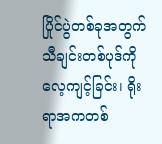ပြိုင်ပွဲတစ်ခုအတွက်
သီချင်းတစ်ပုဒ်ကို လေ့ကျင့်ခြင်း၊ ရိုးရာအကတစ်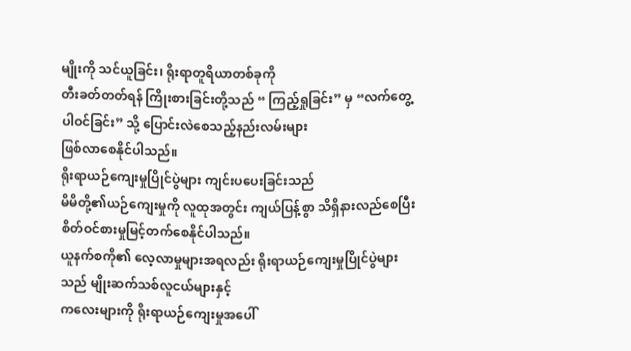မျိုးကို သင်ယူခြင်း၊ ရိုးရာတူရိယာတစ်ခုကို
တီးခတ်တတ်ရန် ကြိုးစားခြင်းတို့သည် “ ကြည့်ရှုခြင်း” မှ “လက်တွေ့ပါဝင်ခြင်း” သို့ ပြောင်းလဲစေသည့်နည်းလမ်းများ
ဖြစ်လာစေနိုင်ပါသည်။
ရိုးရာယဉ်ကျေးမှုပြိုင်ပွဲများ ကျင်းပပေးခြင်းသည်
မိမိတို့၏ယဉ်ကျေးမှုကို လူထုအတွင်း ကျယ်ပြန့်စွာ သိရှိနားလည်စေပြီး စိတ်ဝင်စားမှုမြင့်တက်စေနိုင်ပါသည်။
ယူနက်စကို၏ လေ့လာမှုများအရလည်း ရိုးရာယဉ်ကျေးမှုပြိုင်ပွဲများသည် မျိုးဆက်သစ်လူငယ်များနှင့်
ကလေးများကို ရိုးရာယဉ်ကျေးမှုအပေါ်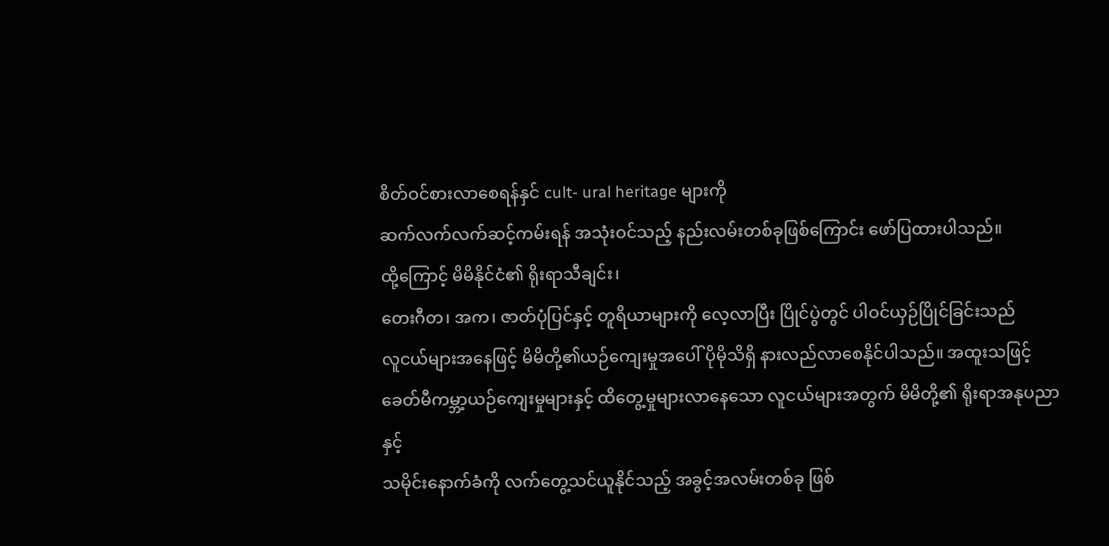စိတ်ဝင်စားလာစေရန်နှင် cult- ural heritage များကို
ဆက်လက်လက်ဆင့်ကမ်းရန် အသုံးဝင်သည့် နည်းလမ်းတစ်ခုဖြစ်ကြောင်း ဖော်ပြထားပါသည်။
ထို့ကြောင့် မိမိနိုင်ငံ၏ ရိုးရာသီချင်း၊
တေးဂီတ၊ အက၊ ဇာတ်ပုံပြင်နှင့် တူရိယာများကို လေ့လာပြီး ပြိုင်ပွဲတွင် ပါဝင်ယှဉ်ပြိုင်ခြင်းသည်
လူငယ်များအနေဖြင့် မိမိတို့၏ယဉ်ကျေးမှုအပေါ် ပိုမိုသိရှိ နားလည်လာစေနိုင်ပါသည်။ အထူးသဖြင့်
ခေတ်မီကမ္ဘာ့ယဉ်ကျေးမှုများနှင့် ထိတွေ့မှုများလာနေသော လူငယ်များအတွက် မိမိတို့၏ ရိုးရာအနုပညာနှင့်
သမိုင်းနောက်ခံကို လက်တွေ့သင်ယူနိုင်သည့် အခွင့်အလမ်းတစ်ခု ဖြစ်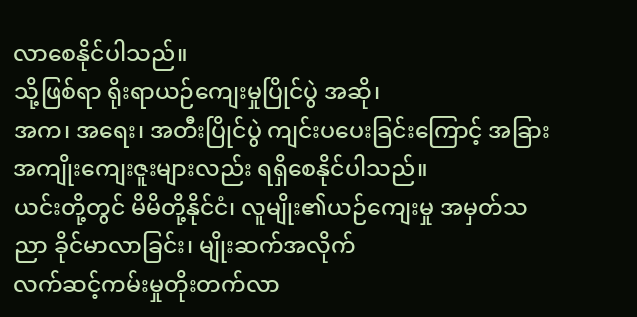လာစေနိုင်ပါသည်။
သို့ဖြစ်ရာ ရိုးရာယဉ်ကျေးမှုပြိုင်ပွဲ အဆို၊
အက၊ အရေး၊ အတီးပြိုင်ပွဲ ကျင်းပပေးခြင်းကြောင့် အခြား အကျိုးကျေးဇူးများလည်း ရရှိစေနိုင်ပါသည်။
ယင်းတို့တွင် မိမိတို့နိုင်ငံ၊ လူမျိုး၏ယဉ်ကျေးမှု အမှတ်သညာ ခိုင်မာလာခြင်း၊ မျိုးဆက်အလိုက်
လက်ဆင့်ကမ်းမှုတိုးတက်လာ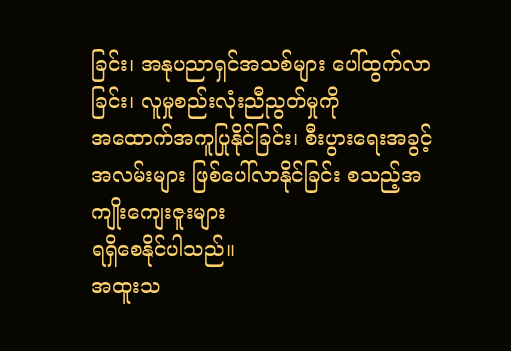ခြင်း၊ အနုပညာရှင်အသစ်များ ပေါ်ထွက်လာခြင်း၊ လူမှုစည်းလုံးညီညွတ်မှုကို
အထောက်အကူပြုနိုင်ခြင်း၊ စီးပွားရေးအခွင့်အလမ်းများ ဖြစ်ပေါ်လာနိုင်ခြင်း စသည့်အကျိုးကျေးဇူးများ
ရရှိစေနိုင်ပါသည်။
အထူးသ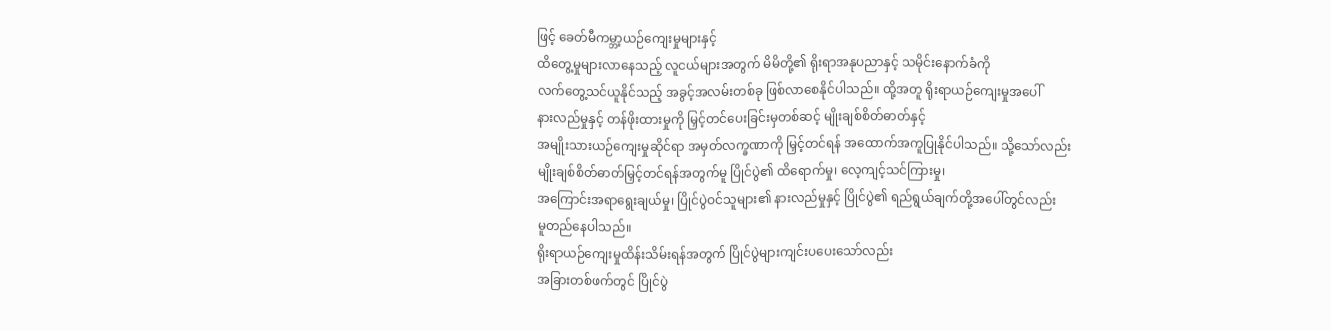ဖြင့် ခေတ်မီကမ္ဘာ့ယဉ်ကျေးမှုများနှင့်
ထိတွေ့မှုများလာနေသည့် လူငယ်များအတွက် မိမိတို့၏ ရိုးရာအနုပညာနှင့် သမိုင်းနောက်ခံကို
လက်တွေ့သင်ယူနိုင်သည့် အခွင့်အလမ်းတစ်ခု ဖြစ်လာစေနိုင်ပါသည်။ ထို့အတူ ရိုးရာယဉ်ကျေးမှုအပေါ်
နားလည်မှုနှင့် တန်ဖိုးထားမှုကို မြှင့်တင်ပေးခြင်းမှတစ်ဆင့် မျိုးချစ်စိတ်ဓာတ်နှင့်
အမျိုးသားယဉ်ကျေးမှုဆိုင်ရာ အမှတ်လက္ခဏာကို မြှင့်တင်ရန် အထောက်အကူပြုနိုင်ပါသည်။ သို့သော်လည်း
မျိုးချစ်စိတ်ဓာတ်မြှင့်တင်ရန်အတွက်မူ ပြိုင်ပွဲ၏ ထိရောက်မှု၊ လေ့ကျင့်သင်ကြားမှု၊
အကြောင်းအရာရွေးချယ်မှု၊ ပြိုင်ပွဲဝင်သူများ၏ နားလည်မှုနှင့် ပြိုင်ပွဲ၏ ရည်ရွယ်ချက်တို့အပေါ်တွင်လည်း
မူတည်နေပါသည်။
ရိုးရာယဉ်ကျေးမှုထိန်းသိမ်းရန်အတွက် ပြိုင်ပွဲများကျင်းပပေးသော်လည်း
အခြားတစ်ဖက်တွင် ပြိုင်ပွဲ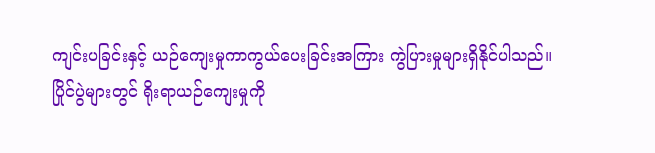ကျင်းပခြင်းနှင့် ယဉ်ကျေးမှုကာကွယ်ပေးခြင်းအကြား ကွဲပြားမှုများရှိနိုင်ပါသည်။
ပြိုင်ပွဲများတွင် ရိုးရာယဉ်ကျေးမှုကို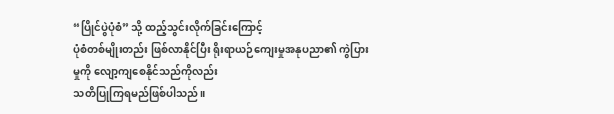“ပြိုင်ပွဲပုံစံ” သို့ ထည့်သွင်းလိုက်ခြင်းကြောင့်
ပုံစံတစ်မျိုးတည်း ဖြစ်လာနိုင်ပြီး ရိုးရာယဉ်ကျေးမှုအနုပညာ၏ ကွဲပြားမှုကို လျော့ကျစေနိုင်သည်ကိုလည်း
သတိပြုကြရမည်ဖြစ်ပါသည်။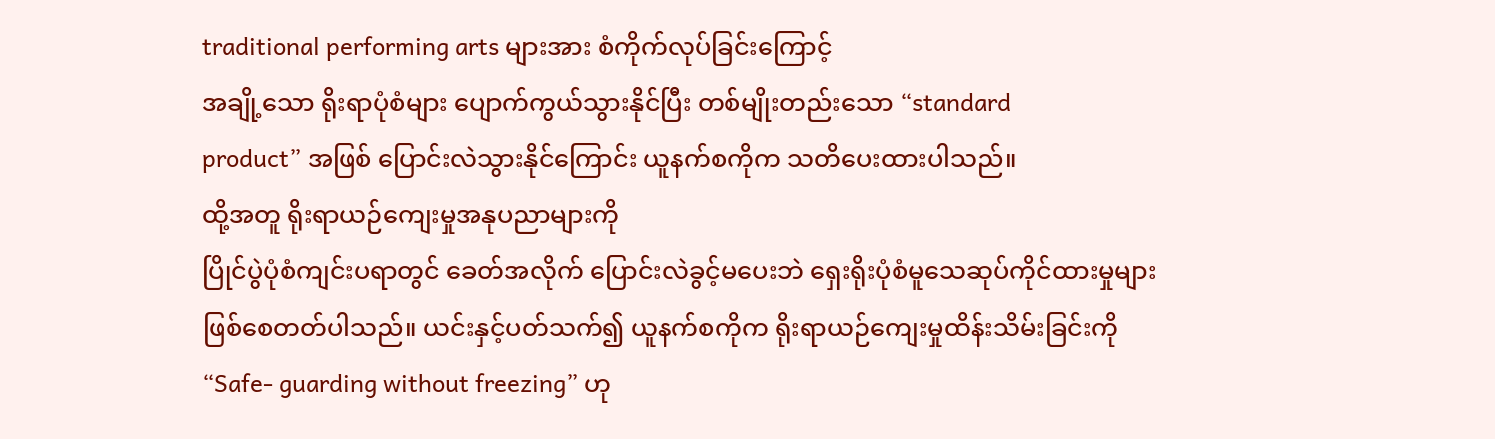traditional performing arts များအား စံကိုက်လုပ်ခြင်းကြောင့်
အချို့သော ရိုးရာပုံစံများ ပျောက်ကွယ်သွားနိုင်ပြီး တစ်မျိုးတည်းသော “standard
product” အဖြစ် ပြောင်းလဲသွားနိုင်ကြောင်း ယူနက်စကိုက သတိပေးထားပါသည်။
ထို့အတူ ရိုးရာယဉ်ကျေးမှုအနုပညာများကို
ပြိုင်ပွဲပုံစံကျင်းပရာတွင် ခေတ်အလိုက် ပြောင်းလဲခွင့်မပေးဘဲ ရှေးရိုးပုံစံမူသေဆုပ်ကိုင်ထားမှုများ
ဖြစ်စေတတ်ပါသည်။ ယင်းနှင့်ပတ်သက်၍ ယူနက်စကိုက ရိုးရာယဉ်ကျေးမှုထိန်းသိမ်းခြင်းကို
“Safe- guarding without freezing” ဟု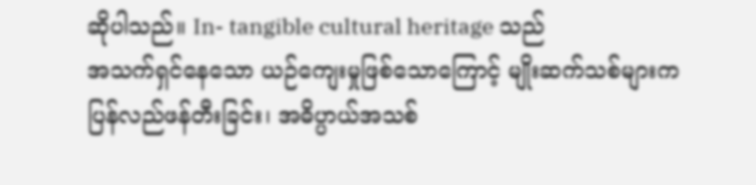ဆိုပါသည်။ In- tangible cultural heritage သည်
အသက်ရှင်နေသော ယဉ်ကျေးမှုဖြစ်သောကြောင့် မျိုးဆက်သစ်များက ပြန်လည်ဖန်တီးခြင်း၊ အဓိပ္ပာယ်အသစ်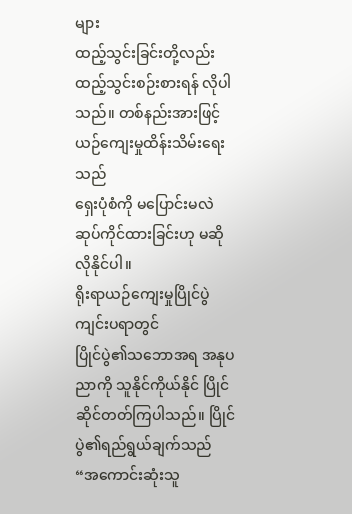များ
ထည့်သွင်းခြင်းတို့လည်း ထည့်သွင်းစဉ်းစားရန် လိုပါသည်။ တစ်နည်းအားဖြင့် ယဉ်ကျေးမှုထိန်းသိမ်းရေးသည်
ရှေးပုံစံကို မပြောင်းမလဲဆုပ်ကိုင်ထားခြင်းဟု မဆိုလိုနိုင်ပါ။
ရိုးရာယဉ်ကျေးမှုပြိုင်ပွဲကျင်းပရာတွင်
ပြိုင်ပွဲ၏သဘောအရ အနုပညာကို သူနိုင်ကိုယ်နိုင် ပြိုင်ဆိုင်တတ်ကြပါသည်။ ပြိုင်ပွဲ၏ရည်ရွယ်ချက်သည်
“အကောင်းဆုံးသူ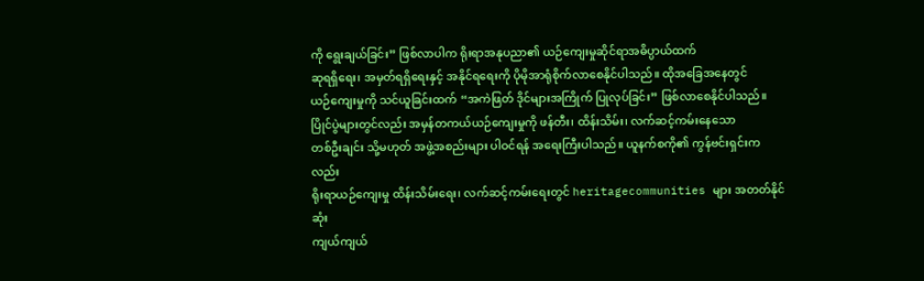ကို ရွေးချယ်ခြင်း” ဖြစ်လာပါက ရိုးရာအနုပညာ၏ ယဉ်ကျေးမှုဆိုင်ရာအဓိပ္ပာယ်ထက်
ဆုရရှိရေး၊ အမှတ်ရရှိရေးနှင့် အနိုင်ရရေးကို ပိုမိုအာရုံစိုက်လာစေနိုင်ပါသည်။ ထိုအခြေအနေတွင်
ယဉ်ကျေးမှုကို သင်ယူခြင်းထက် “အကဲဖြတ် ဒိုင်များအကြိုက် ပြုလုပ်ခြင်း” ဖြစ်လာစေနိုင်ပါသည်။
ပြိုင်ပွဲများတွင်လည်း အမှန်တကယ်ယဉ်ကျေးမှုကို ဖန်တီး၊ ထိန်းသိမ်း၊ လက်ဆင့်ကမ်းနေသော
တစ်ဦးချင်း သို့မဟုတ် အဖွဲ့အစည်းများ ပါဝင်ရန် အရေးကြီးပါသည်။ ယူနက်စကို၏ ကွန်ဗင်းရှင်းကလည်း
ရိုးရာယဉ်ကျေးမှု ထိန်းသိမ်းရေး၊ လက်ဆင့်ကမ်းရေးတွင် heritagecommunities များ အတတ်နိုင်ဆုံး
ကျယ်ကျယ်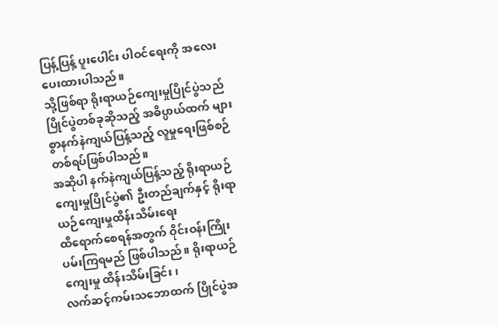ပြန့်ပြန့် ပူးပေါင်း ပါဝင်ရေးကို အလေးပေးထားပါသည်။
သို့ဖြစ်ရာ ရိုးရာယဉ်ကျေးမှုပြိုင်ပွဲသည်
ပြိုင်ပွဲတစ်ခုဆိုသည့် အဓိပ္ပာယ်ထက် များစွာနက်နဲကျယ်ပြန့်သည့် လူမှုရေးဖြစ်စဉ်တစ်ရပ်ဖြစ်ပါသည်။
အဆိုပါ နက်နဲကျယ်ပြန့်သည့် ရိုးရာယဉ်ကျေးမှုပြိုင်ပွဲ၏ ဦးတည်ချက်နှင့် ရိုးရာယဉ်ကျေးမှုထိန်းသိမ်းရေး
ထိရောက်စေရန်အတွက် ဝိုင်းဝန်းကြိုးပမ်းကြရမည် ဖြစ်ပါသည်။ ရိုးရာယဉ်ကျေးမှု ထိန်းသိမ်းခြင်း၊
လက်ဆင့်ကမ်းသဘောထက် ပြိုင်ပွဲအ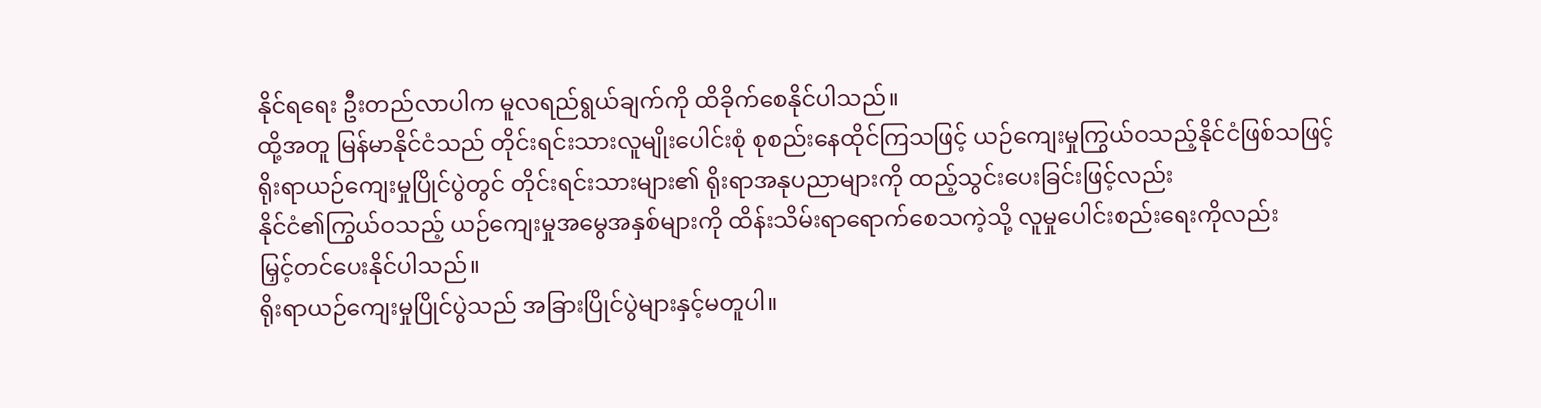နိုင်ရရေး ဦးတည်လာပါက မူလရည်ရွယ်ချက်ကို ထိခိုက်စေနိုင်ပါသည်။
ထို့အတူ မြန်မာနိုင်ငံသည် တိုင်းရင်းသားလူမျိုးပေါင်းစုံ စုစည်းနေထိုင်ကြသဖြင့် ယဉ်ကျေးမှုကြွယ်ဝသည့်နိုင်ငံဖြစ်သဖြင့်
ရိုးရာယဉ်ကျေးမှုပြိုင်ပွဲတွင် တိုင်းရင်းသားများ၏ ရိုးရာအနုပညာများကို ထည့်သွင်းပေးခြင်းဖြင့်လည်း
နိုင်ငံ၏ကြွယ်ဝသည့် ယဉ်ကျေးမှုအမွေအနှစ်များကို ထိန်းသိမ်းရာရောက်စေသကဲ့သို့ လူမှုပေါင်းစည်းရေးကိုလည်း
မြှင့်တင်ပေးနိုင်ပါသည်။
ရိုးရာယဉ်ကျေးမှုပြိုင်ပွဲသည် အခြားပြိုင်ပွဲများနှင့်မတူပါ။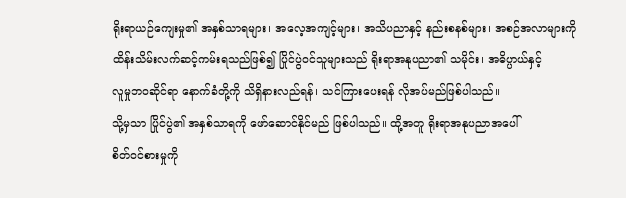ရိုးရာယဉ်ကျေးမှု၏ အနှစ်သာရများ၊ အလေ့အကျင့်များ၊ အသိပညာနှင့် နည်းစနစ်များ၊ အစဉ်အလာများကို
ထိန်းသိမ်းလက်ဆင့်ကမ်းရသည်ဖြစ်၍ ပြိုင်ပွဲဝင်သူများသည် ရိုးရာအနုပညာ၏ သမိုင်း၊ အဓိပ္ပာယ်နှင့်
လူမှုဘဝဆိုင်ရာ နောက်ခံတို့ကို သိရှိနားလည်ရန်၊ သင်ကြားပေးရန် လိုအပ်မည်ဖြစ်ပါသည်။
သို့မှသာ ပြိုင်ပွဲ၏ အနှစ်သာရကို ဖော်ဆောင်နိုင်မည် ဖြစ်ပါသည်။ ထို့အတူ ရိုးရာအနုပညာအပေါ်
စိတ်ဝင်စားမှုကို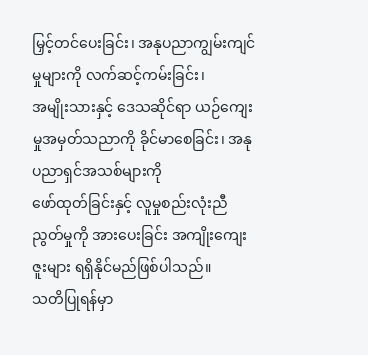မြှင့်တင်ပေးခြင်း၊ အနုပညာကျွမ်းကျင်မှုများကို လက်ဆင့်ကမ်းခြင်း၊
အမျိုးသားနှင့် ဒေသဆိုင်ရာ ယဉ်ကျေးမှုအမှတ်သညာကို ခိုင်မာစေခြင်း၊ အနုပညာရှင်အသစ်များကို
ဖော်ထုတ်ခြင်းနှင့် လူမှုစည်းလုံးညီညွတ်မှုကို အားပေးခြင်း အကျိုးကျေးဇူးများ ရရှိနိုင်မည်ဖြစ်ပါသည်။
သတိပြုရန်မှာ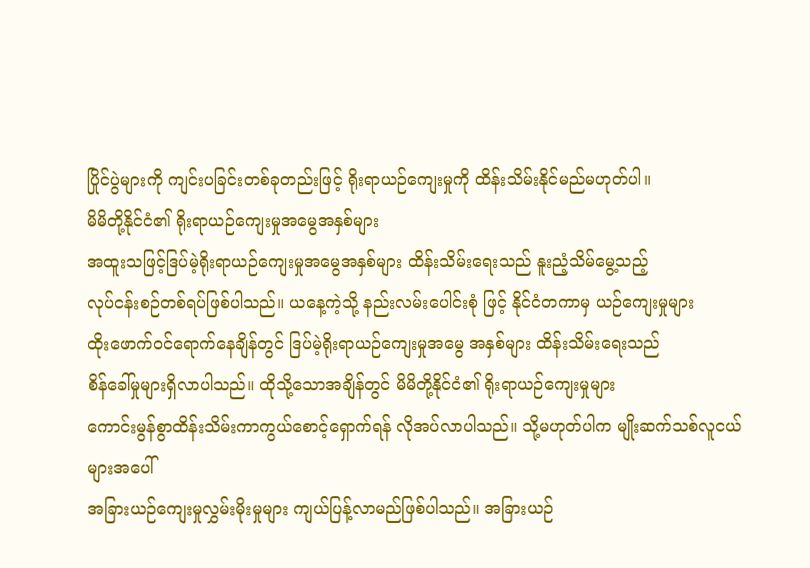ပြိုင်ပွဲများကို ကျင်းပခြင်းတစ်ခုတည်းဖြင့် ရိုးရာယဉ်ကျေးမှုကို ထိန်းသိမ်းနိုင်မည်မဟုတ်ပါ။
မိမိတို့နိုင်ငံ၏ ရိုးရာယဉ်ကျေးမှုအမွေအနှစ်များ
အထူးသဖြင့်ဒြပ်မဲ့ရိုးရာယဉ်ကျေးမှုအမွေအနှစ်များ ထိန်းသိမ်းရေးသည် နူးညံ့သိမ်မွေ့သည့်
လုပ်ငန်းစဉ်တစ်ရပ်ဖြစ်ပါသည်။ ယနေ့ကဲ့သို့ နည်းလမ်းပေါင်းစုံ ဖြင့် နိုင်ငံတကာမှ ယဉ်ကျေးမှုများ
ထိုးဖောက်ဝင်ရောက်နေချိန်တွင် ဒြပ်မဲ့ရိုးရာယဉ်ကျေးမှုအမွေ အနှစ်များ ထိန်းသိမ်းရေးသည်
စိန်ခေါ်မှုများရှိလာပါသည်။ ထိုသို့သောအချိန်တွင် မိမိတို့နိုင်ငံ၏ ရိုးရာယဉ်ကျေးမှုများ
ကောင်းမွန်စွာထိန်းသိမ်းကာကွယ်စောင့်ရှောက်ရန် လိုအပ်လာပါသည်။ သို့မဟုတ်ပါက မျိုးဆက်သစ်လူငယ်များအပေါ်
အခြားယဉ်ကျေးမှုလွှမ်းမိုးမှုများ ကျယ်ပြန့်လာမည်ဖြစ်ပါသည်။ အခြားယဉ်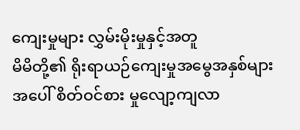ကျေးမှုများ လွှမ်းမိုးမှုနှင့်အတူ
မိမိတို့၏ ရိုးရာယဉ်ကျေးမှုအမွေအနှစ်များအပေါ် စိတ်ဝင်စား မှုလျော့ကျလာ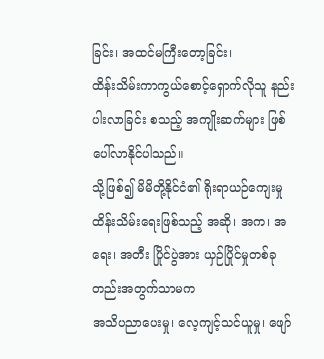ခြင်း၊ အထင်မကြီးတော့ခြင်း၊
ထိန်းသိမ်းကာကွယ်စောင့်ရှောက်လိုသူ နည်းပါးလာခြင်း စသည့် အကျိုးဆက်များ ဖြစ်ပေါ်လာနိုင်ပါသည်။
သို့ဖြစ်၍ မိမိတို့နိုင်ငံ၏ ရိုးရာယဉ်ကျေးမှု
ထိန်းသိမ်းရေးဖြစ်သည့် အဆို၊ အက၊ အရေး၊ အတီး ပြိုင်ပွဲအား ယှဉ်ပြိုင်မှုတစ်ခုတည်းအတွက်သာမက
အသိပညာပေးမှု၊ လေ့ကျင့်သင်ယူမှု၊ ဖျော်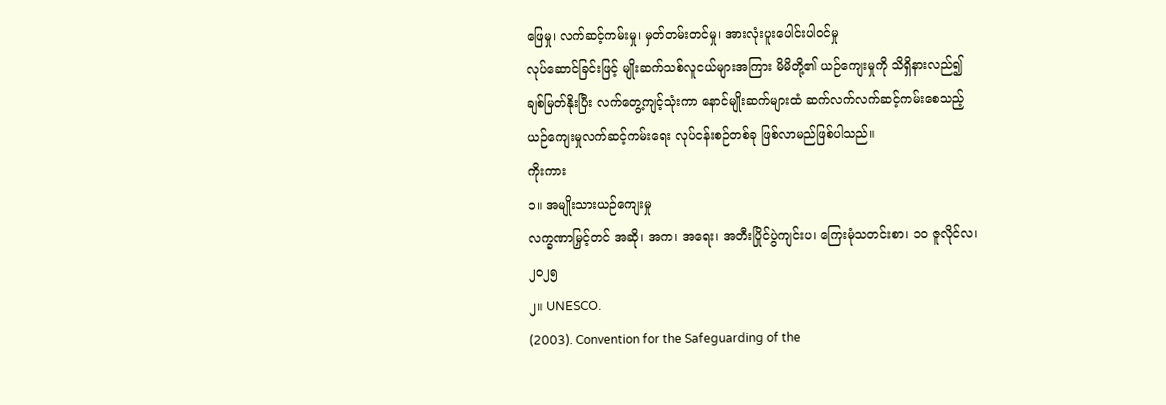ဖြေမှု၊ လက်ဆင့်ကမ်းမှု၊ မှတ်တမ်းတင်မှု၊ အားလုံးပူးပေါင်းပါဝင်မှု
လုပ်ဆောင်ခြင်းဖြင့် မျိုးဆက်သစ်လူငယ်များအကြား မိမိတို့၏ ယဉ်ကျေးမှုကို သိရှိနားလည်၍
ချစ်မြတ်နိုးပြီး လက်တွေ့ကျင့်သုံးကာ နောင်မျိုးဆက်များထံ ဆက်လက်လက်ဆင့်ကမ်းစေသည့်
ယဉ်ကျေးမှုလက်ဆင့်ကမ်းရေး လုပ်ငန်းစဉ်တစ်ခု ဖြစ်လာမည်ဖြစ်ပါသည်။
ကိုးကား
၁။ အမျိုးသားယဉ်ကျေးမှု
လက္ခဏာမြှင့်တင် အဆို၊ အက၊ အရေး၊ အတီးပြိုင်ပွဲကျင်းပ၊ ကြေးမုံသတင်းစာ၊ ၁၀ ဇူလိုင်လ၊
၂၀၂၅
၂။ UNESCO.
(2003). Convention for the Safeguarding of the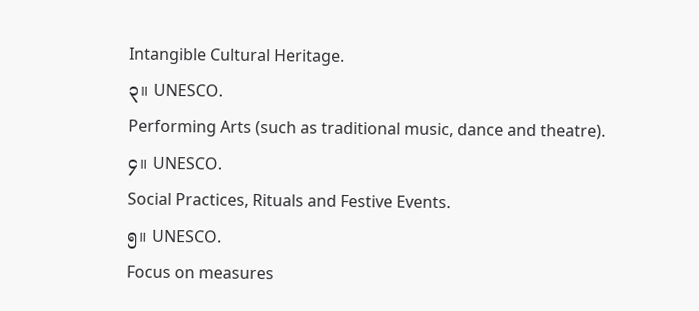Intangible Cultural Heritage.
၃။ UNESCO.
Performing Arts (such as traditional music, dance and theatre).
၄။ UNESCO.
Social Practices, Rituals and Festive Events.
၅။ UNESCO.
Focus on measures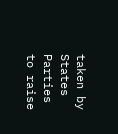taken by States Parties to raise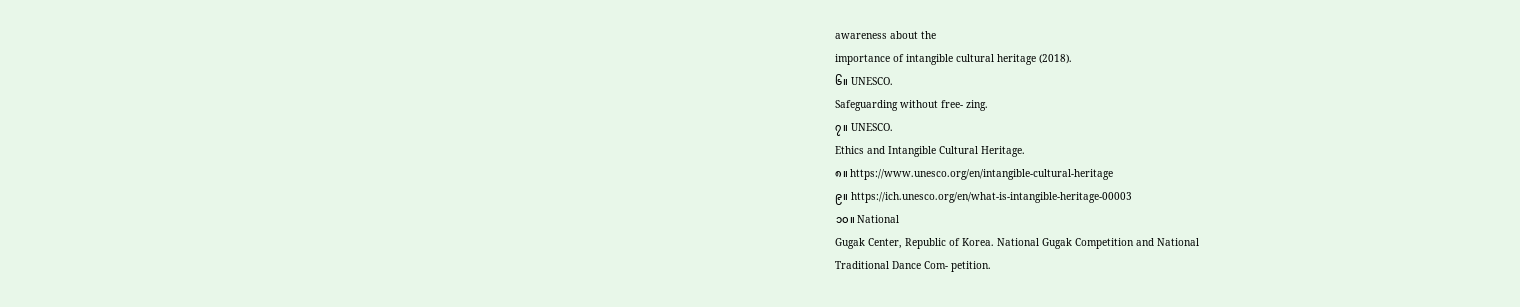awareness about the
importance of intangible cultural heritage (2018).
၆။ UNESCO.
Safeguarding without free- zing.
၇။ UNESCO.
Ethics and Intangible Cultural Heritage.
၈။ https://www.unesco.org/en/intangible-cultural-heritage
၉။ https://ich.unesco.org/en/what-is-intangible-heritage-00003
၁၀။ National
Gugak Center, Republic of Korea. National Gugak Competition and National
Traditional Dance Com- petition.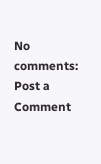No comments:
Post a Comment